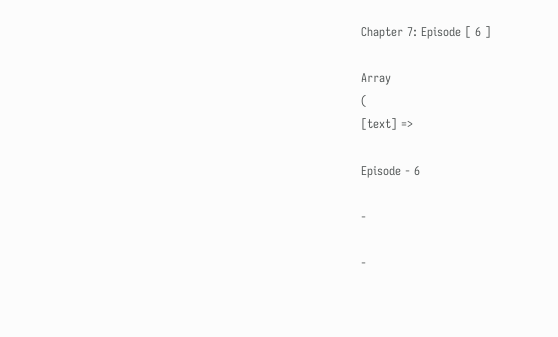Chapter 7: Episode [ 6 ]

Array
(
[text] =>

Episode - 6

-

-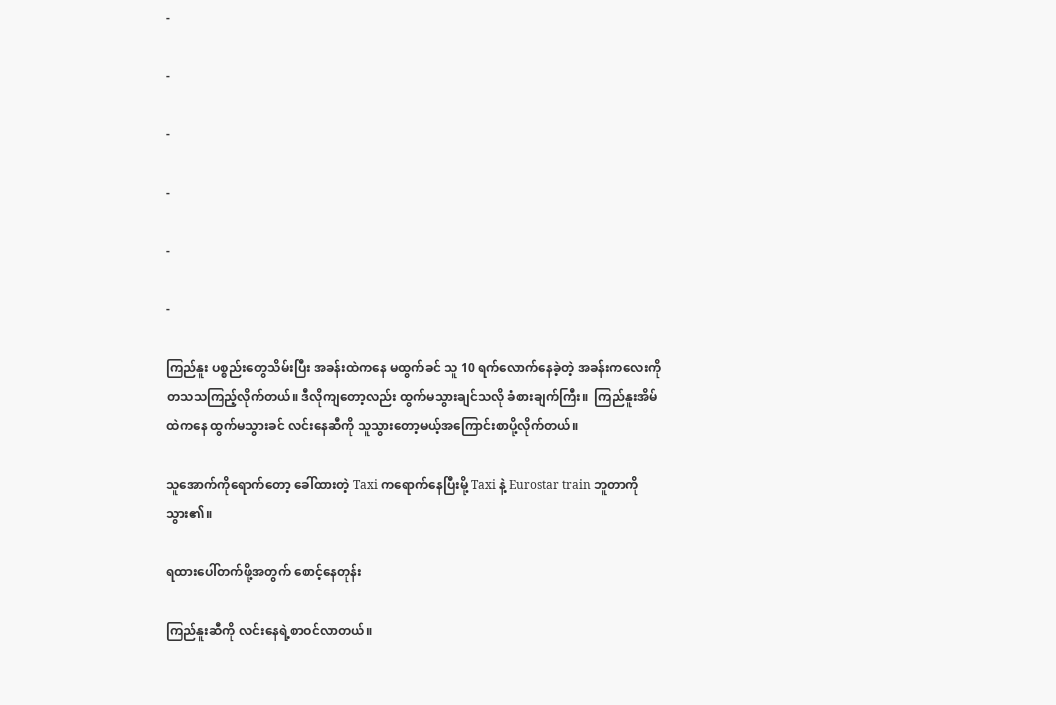-

-

-

-

-

-

ကြည်နူး ပစ္စည်းတွေသိမ်းပြီး အခန်းထဲကနေ မထွက်ခင် သူ 10 ရက်လောက်နေခဲ့တဲ့ အခန်းကလေးကို တသသကြည့်လိုက်တယ်။ ဒီလိုကျတော့လည်း ထွက်မသွားချင်သလို ခံစားချက်ကြီး။  ကြည်နူးအိမ်ထဲကနေ ထွက်မသွားခင် လင်းနေဆီကို သူသွားတော့မယ့်အကြောင်းစာပို့လိုက်တယ်။

သူအောက်ကိုရောက်တော့ ခေါ်ထားတဲ့ Taxi ကရောက်နေပြီးမို့ Taxi နဲ့ Eurostar train ဘူတာကိုသွား၏။

ရထားပေါ်တက်ဖို့အတွက် စောင့်နေတုန်း

ကြည်နူးဆီကို လင်းနေရဲ့စာဝင်လာတယ်။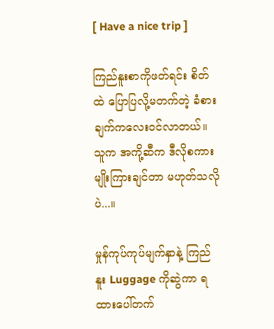[ Have a nice trip ]

ကြည်နူးစာကိုဖတ်ရင်း စိတ်ထဲ ပြောပြလို့မတက်တဲ့ ခံစားချက်ကလေးဝင်လာတယ်။ သူက အကို့ဆီက ဒီလိုစကားမျိုးကြားချင်တာ မဟုတ်သလိုပဲ...။

မှုန်ကုပ်ကုပ်မျက်နှာနဲ့ ကြည်နူး Luggage ကိုဆွဲကာ ရထားပေါ်တက်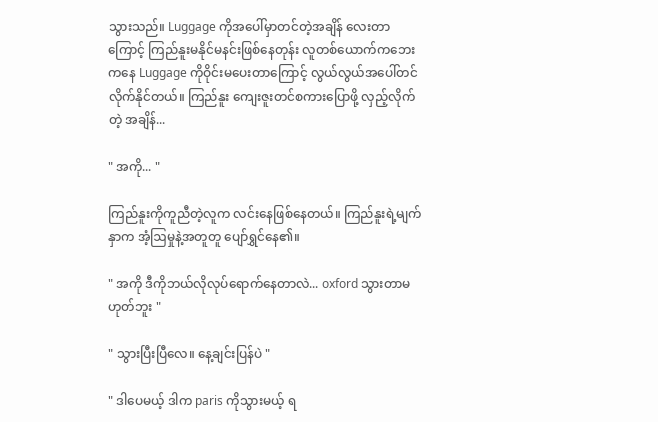သွားသည်။ Luggage ကိုအပေါ်မှာတင်တဲ့အချိန် လေးတာကြောင့် ကြည်နူးမနိုင်မနင်းဖြစ်နေတုန်း လူတစ်ယောက်ကဘေးကနေ Luggage ကိုဝိုင်းမပေးတာကြောင့် လွယ်လွယ်အပေါ်တင်လိုက်နိုင်တယ်။ ကြည်နူး ကျေးဇူးတင်စကားပြောဖို့ လှည့်လိုက်တဲ့ အချိန်...

" အကို... "

ကြည်နူးကိုကူညီတဲ့လူက လင်းနေဖြစ်နေတယ်။ ကြည်နူးရဲ့မျက်နှာက အံ့ဩမှုနဲ့အတူတူ ပျော်ရွှင်နေ၏။

" အကို ဒီကိုဘယ်လိုလုပ်ရောက်နေတာလဲ... oxford သွားတာမဟုတ်ဘူး "

" သွားပြီးပြီလေ။ နေ့ချင်းပြန်ပဲ "

" ဒါပေမယ့် ဒါက paris ကိုသွားမယ့် ရ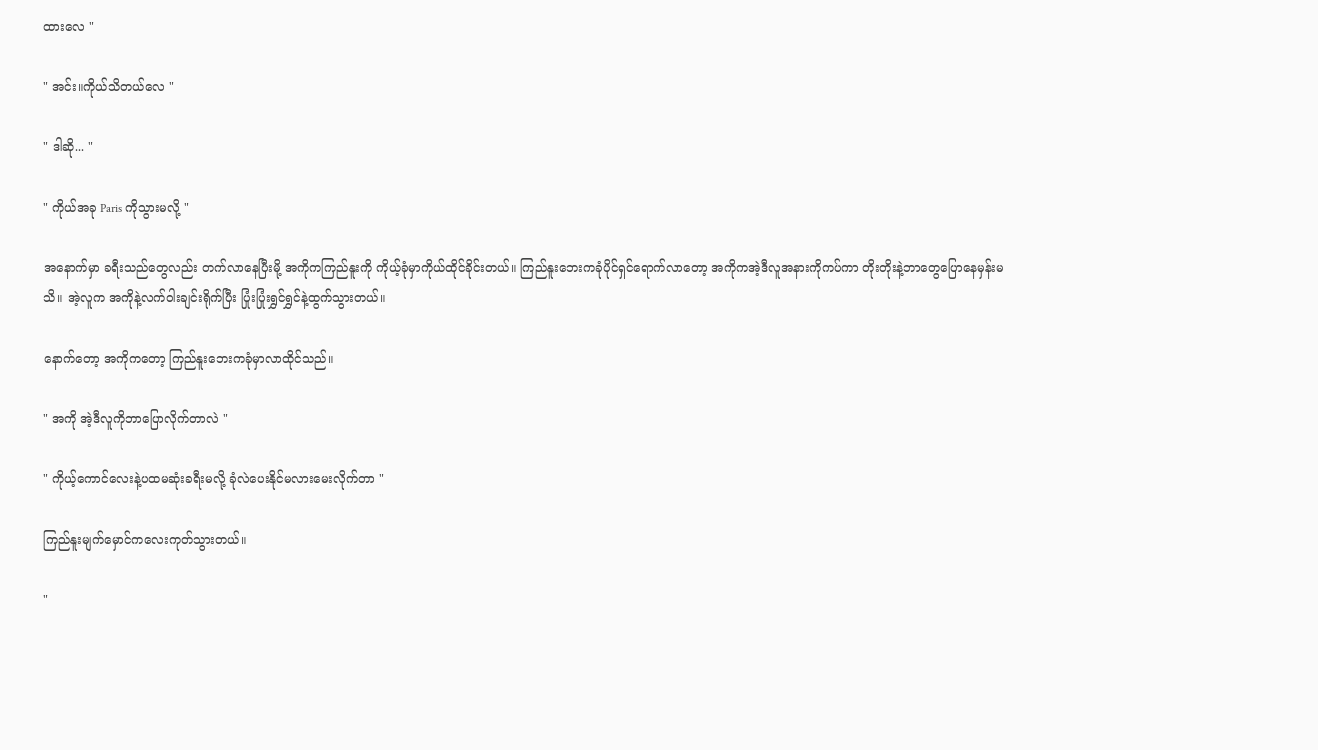ထားလေ "

" အင်း။ကိုယ်သိတယ်လေ "

" ဒါဆို... "

" ကိုယ်အခု Paris ကိုသွားမလို့ "

အနောက်မှာ ခရီးသည်တွေလည်း တက်လာနေပြီးမို့ အကိုကကြည်နူးကို ကိုယ့်ခုံမှာကိုယ်ထိုင်ခိုင်းတယ်။ ကြည်နူးဘေးကခုံပိုင်ရှင်ရောက်လာတော့ အကိုကအဲ့ဒီလူအနားကိုကပ်ကာ တိုးတိုးနဲ့ဘာတွေပြောနေမှန်းမသိ။ အဲ့လူက အကိုနဲ့လက်ဝါးချင်းရိုက်ပြီး ပြုံးပြုံးရွှင်ရွှင်နဲ့ထွက်သွားတယ်။

နောက်တော့ အကိုကတော့ ကြည်နူးဘေးကခုံမှာလာထိုင်သည်။

" အကို အဲ့ဒီလူကိုဘာပြောလိုက်တာလဲ "

" ကိုယ့်ကောင်လေးနဲ့ပထမဆုံးခရီးမလို့ ခုံလဲပေးနိုင်မလားမေးလိုက်တာ "

ကြည်နူးမျက်မှောင်ကလေးကုတ်သွားတယ်။

"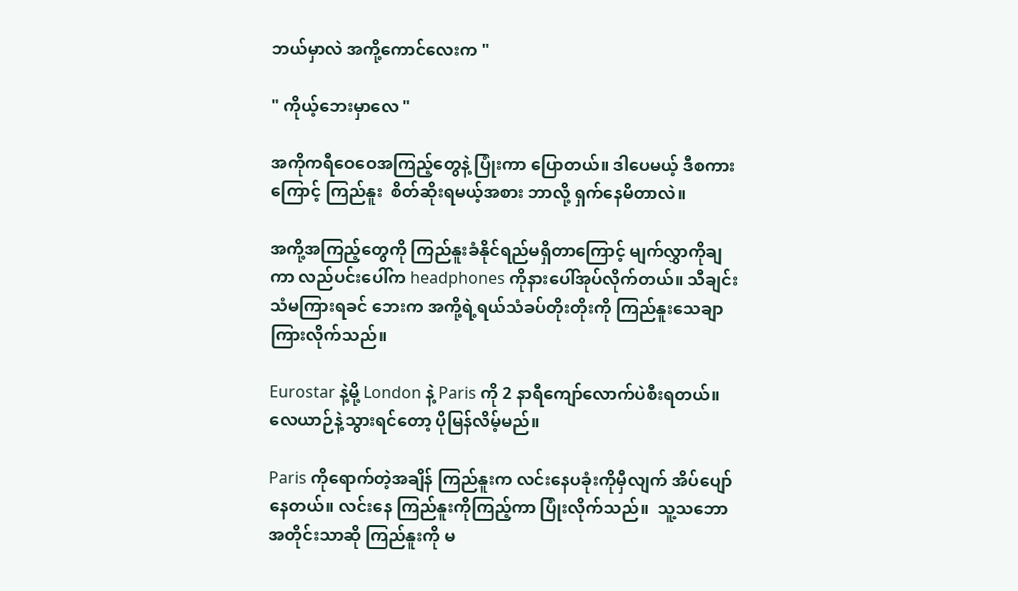ဘယ်မှာလဲ အကို့ကောင်လေးက "

" ကိုယ့်ဘေးမှာလေ "

အကိုကရီဝေဝေအကြည့်တွေနဲ့ ပြုံးကာ ပြောတယ်။ ဒါပေမယ့် ဒီစကားကြောင့် ကြည်နူး  စိတ်ဆိုးရမယ့်အစား ဘာလို့ ရှက်နေမိတာလဲ။

အကို့အကြည့်တွေကို ကြည်နူးခံနိုင်ရည်မရှိတာကြောင့် မျက်လွှာကိုချကာ လည်ပင်းပေါ်က headphones ကိုနားပေါ်အုပ်လိုက်တယ်။ သီချင်းသံမကြားရခင် ဘေးက အကို့ရဲ့ရယ်သံခပ်တိုးတိုးကို ကြည်နူးသေချာကြားလိုက်သည်။

Eurostar နဲ့မို့ London နဲ့ Paris ကို 2 နာရီကျော်လောက်ပဲစီးရတယ်။ လေယာဉ်နဲ့သွားရင်တော့ ပိုမြန်လိမ့်မည်။

Paris ကိုရောက်တဲ့အချိန် ကြည်နူးက လင်းနေပခုံးကိုမှီလျက် အိပ်ပျော်နေတယ်။ လင်းနေ ကြည်နူးကိုကြည့်ကာ ပြုံးလိုက်သည်။  သူ့သဘောအတိုင်းသာဆို ကြည်နူးကို မ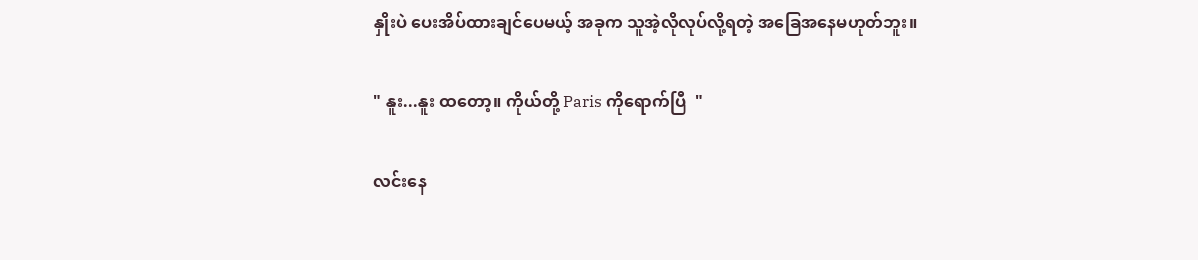နှိုးပဲ ပေးအိပ်ထားချင်ပေမယ့် အခုက သူအဲ့လိုလုပ်လို့ရတဲ့ အခြေအနေမဟုတ်ဘူး။

" နူး...နူး ထတော့။ ကိုယ်တို့ Paris ကိုရောက်ပြီ  "

လင်းနေ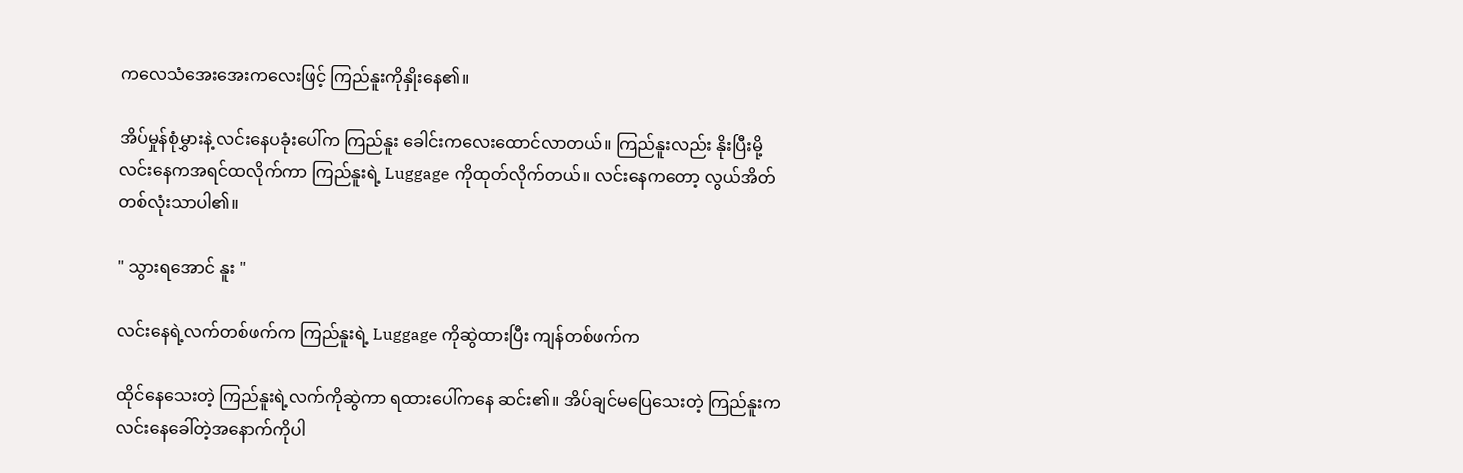ကလေသံအေးအေးကလေးဖြင့် ကြည်နူးကိုနှိုးနေ၏။

အိပ်မှုန်စုံမွှားနဲ့ ‌လင်းနေပခုံးပေါ်က ကြည်နူး ခေါင်းကလေးထောင်လာတယ်။ ကြည်နူးလည်း နိုးပြီးမို့ လင်းနေကအရင်ထလိုက်ကာ ကြည်နူးရဲ့ Luggage ကိုထုတ်လိုက်တယ်။ ‌လင်းနေကတော့ လွယ်အိတ်တစ်လုံးသာပါ၏။

" သွားရအောင် နူး "

လင်းနေရဲ့လက်တစ်ဖက်က ကြည်နူးရဲ့ Luggage ကိုဆွဲထားပြီး ကျန်တစ်ဖက်က

ထိုင်နေသေးတဲ့ ကြည်နူးရဲ့လက်ကိုဆွဲကာ ရထားပေါ်ကနေ ဆင်း၏။ အိပ်ချင်မပြေသေးတဲ့ ကြည်နူးက လင်းနေခေါ်တဲ့အနောက်ကိုပါ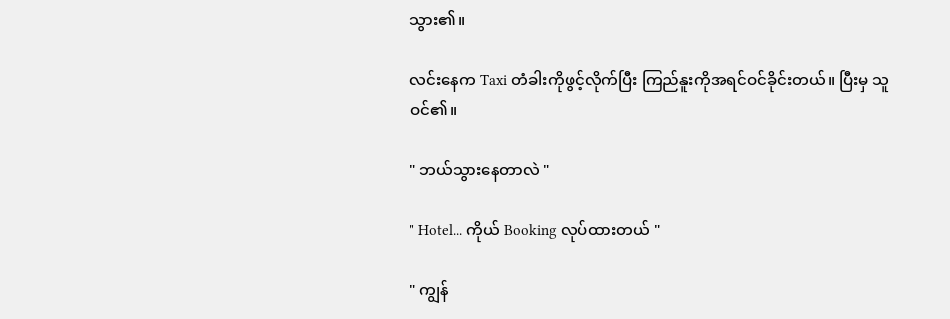သွား၏။

လင်းနေက Taxi တံခါးကိုဖွင့်လိုက်ပြီး ကြည်နူးကိုအရင်ဝင်ခိုင်းတယ်။ ပြီးမှ သူဝင်၏။

" ဘယ်သွားနေတာလဲ "

" Hotel... ကိုယ် Booking လုပ်ထားတယ် "

" ကျွန်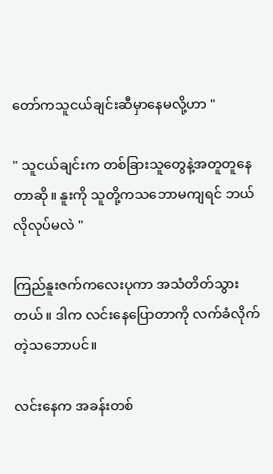တော်ကသူငယ်ချင်းဆီမှာနေမလို့ဟာ "

" သူငယ်ချင်းက တစ်ခြားသူတွေနဲ့အတူတူနေတာဆို။ နူးကို သူတို့ကသဘောမကျရင် ဘယ်လိုလုပ်မလဲ "

ကြည်နူးဇက်ကလေးပုကာ အသံတိတ်သွားတယ်။ ဒါက လင်းနေပြောတာကို လက်ခံလိုက်တဲ့သဘောပင်။

လင်းနေက အခန်းတစ်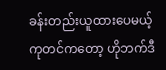ခန်းတည်းယူထားပေမယ့် ကုတင်ကတော့ ဟိုဘက်ဒီ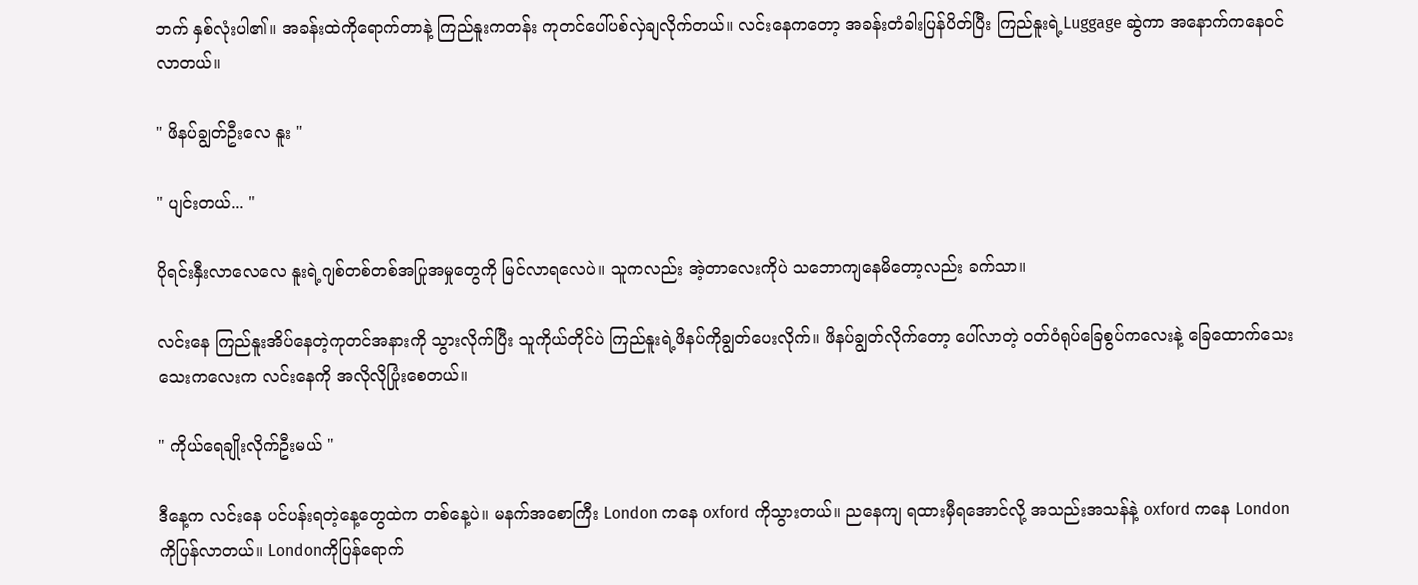ဘက် နှစ်လုံးပါ၏။ အခန်းထဲကိုရောက်တာနဲ့ ကြည်နူးကတန်း ကုတင်ပေါ်ပစ်လှဲချလိုက်တယ်။ လင်းနေကတော့ အခန်းတံခါးပြန်ပိတ်ပြီး ကြည်နူးရဲ့Luggage ဆွဲကာ အနောက်ကနေဝင်လာတယ်။

" ဖိနပ်ချွတ်ဦးလေ နူး "

" ပျင်းတယ်... "

ပိုရင်းနှီးလာလေလေ နူးရဲ့ဂျစ်တစ်တစ်အပြုအမှုတွေကို မြင်လာရလေပဲ။ သူကလည်း အဲ့တာလေးကိုပဲ သဘောကျနေမိတော့လည်း ခက်သာ။

လင်းနေ ကြည်နူးအိပ်နေတဲ့ကုတင်အနားကို သွားလိုက်ပြီး သူကိုယ်တိုင်ပဲ ကြည်နူးရဲ့ဖိနပ်ကိုချွတ်ပေးလိုက်။ ဖိနပ်ချွတ်လိုက်တော့ ပေါ်လာတဲ့ ဝတ်ဝံရုပ်ခြေစွပ်ကလေးနဲ့ ခြေထောက်‌သေးသေးကလေးက လင်းနေကို အလိုလိုပြုံးစေတယ်။

" ကိုယ်ရေချိုးလိုက်ဦးမယ် "

ဒီနေ့က လင်းနေ ပင်ပန်းရတဲ့နေ့တွေထဲက တစ်နေ့ပဲ။ မနက်အစောကြီး London ကနေ oxford ကိုသွားတယ်။ ညနေကျ ရထားမှီရအောင်လို့ အသည်းအသန်နဲ့ oxford ကနေ London ကိုပြန်လာတယ်။ Londonကိုပြန်ရောက်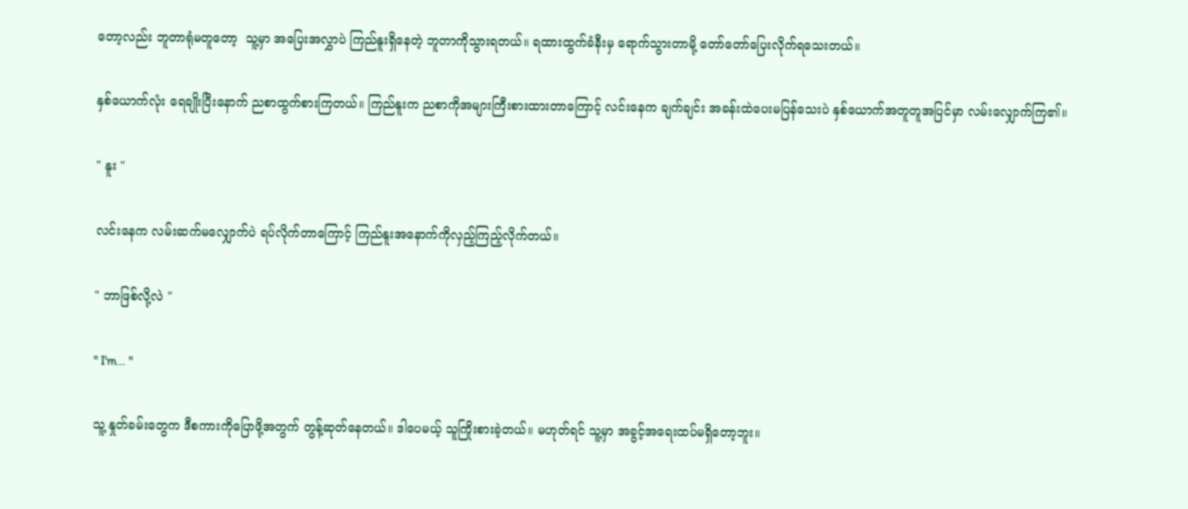တော့လည်း ဘူတာရုံမတူတော့  သူ့မှာ အပြေးအလွှာပဲ ကြည်နူးရှိနေတဲ့ ဘူတာကိုသွားရတယ်။ ရထားထွက်ခံနီးမှ ရောက်သွားတာမို့ တော်တော်ပြေးလိုက်ရသေးတယ်။

နှစ်ယောက်လုံး ရေချိုးပြီးနောက် ညစာထွက်စားကြတယ်။ ကြည်နူးက ညစာကိုအများကြီးစားထား‌တာကြောင့် လင်းနေက ချက်ချင်း အခန်းထဲပေးမပြန်သေးပဲ နှစ်ယောက်အတူတူအပြင်မှာ လမ်းလျှောက်ကြ၏။

" နူး "

လင်းနေက လမ်းဆက်မလျှောက်ပဲ ရပ်လိုက်တာကြောင့် ကြည်နူးအနောက်ကိုလှည့်ကြည့်လိုက်တယ်။

" ဘာဖြစ်လို့လဲ "

" I'm... "

သူ့ နှုတ်ခမ်းတွေက ဒီစကားကိုပြောဖို့အတွက် တွန့်ဆုတ်နေတယ်။ ဒါပေမယ့် သူကြိုးစားခဲ့တယ်။ မဟုတ်ရင် သူ့မှာ အခွင့်အရေးထပ်မရှိတော့ဘူး။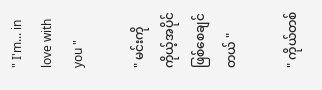" I'm... in love with you "

" မင်းကိုကိုယ့်အပိုင်ဖြစ်စေချင်တယ် "

" ကိုယ်တစ်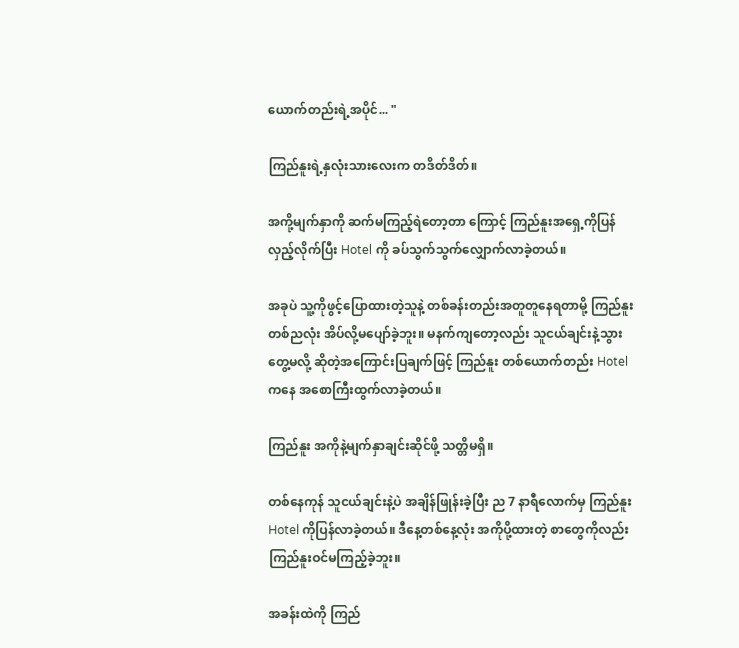ယောက်တည်းရဲ့အပိုင်... "

ကြည်နူးရဲ့နှလုံးသားလေးက တဒိတ်ဒိတ်။

အကို့မျက်နှာကို ဆက်မကြည့်ရဲတော့တာ ကြောင့် ကြည်နူးအရှေ့ကိုပြန်လှည့်လိုက်ပြီး Hotel ကို ခပ်သွက်သွက်လျှောက်လာခဲ့တယ်။

အခုပဲ သူ့ကိုဖွင့်ပြောထားတဲ့သူနဲ့ တစ်ခန်းတည်းအတူတူနေရတာမို့ ကြည်နူးတစ်ညလုံး အိပ်လို့မပျော်ခဲ့ဘူး။ မနက်ကျတော့လည်း သူငယ်ချင်းနဲ့သွားတွေ့မလို့ ဆိုတဲ့အကြောင်းပြချက်ဖြင့် ကြည်နူး တစ်ယောက်တည်း Hotel ကနေ အစောကြီးထွက်လာခဲ့တယ်။

ကြည်နူး အကိုနဲ့မျက်နှာချင်းဆိုင်ဖို့ သတ္တိမရှိ။

တစ်နေကုန် သူငယ်ချင်းနဲ့ပဲ အချိန်ဖြုန်းခဲ့ပြီး ည 7 နာရီလောက်မှ ကြည်နူး Hotel ကိုပြန်လာခဲ့တယ်။ ဒီနေ့တစ်နေ့လုံး အကိုပို့ထားတဲ့ စာတွေကိုလည်း ကြည်နူးဝင်မကြည့်ခဲ့ဘူး။

အခန်းထဲကို ကြည်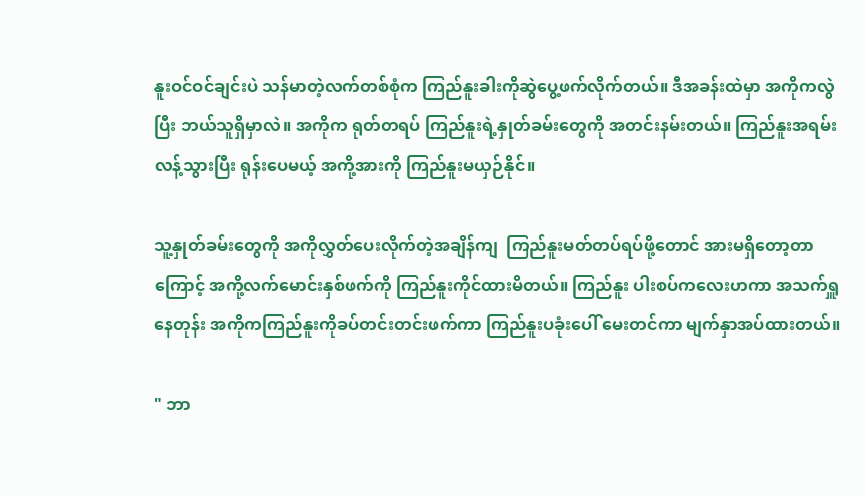နူးဝင်ဝင်ချင်းပဲ သန်မာတဲ့လက်တစ်စုံက ကြည်နူးခါးကိုဆွဲပွေ့ဖက်လိုက်တယ်။ ဒီအခန်းထဲမှာ အကိုကလွဲပြီး ဘယ်သူရှိမှာလဲ။ အကိုက ရုတ်တရပ် ကြည်နူးရဲ့နှုတ်ခမ်းတွေကို အတင်းနမ်းတယ်။ ကြည်နူးအရမ်းလန့်သွားပြီး ရုန်းပေမယ့် အကို့အားကို ကြည်နူးမယှဉ်နိုင်။

သူ့နှုတ်ခမ်းတွေကို အကိုလွှတ်ပေးလိုက်တဲ့အချိန်ကျ  ကြည်နူးမတ်တပ်ရပ်ဖို့တောင် အားမရှိတော့တာကြောင့် အကို့လက်မောင်းနှစ်ဖက်ကို ကြည်နူးကိုင်ထားမိတယ်။ ကြည်နူး ပါးစပ်ကလေးဟကာ အသက်ရှူနေတုန်း အကိုကကြည်နူးကိုခပ်တင်းတင်းဖက်ကာ ကြည်နူးပခုံးပေါ် မေးတင်ကာ မျက်နှာအပ်ထားတယ်။

" ဘာ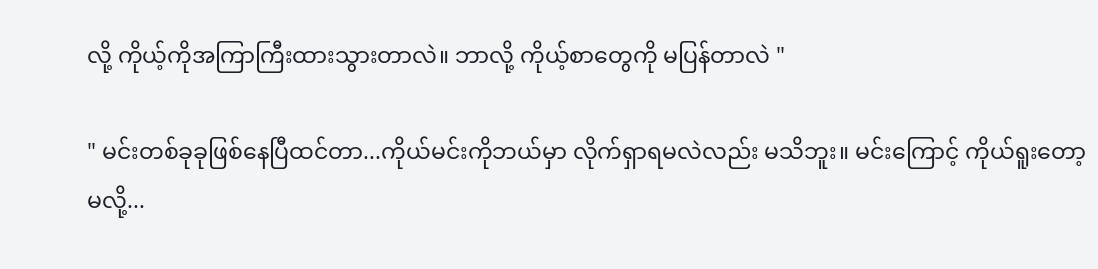လို့ ကိုယ့်ကိုအကြာကြီးထားသွားတာလဲ။ ဘာလို့ ကိုယ့်စာတွေကို မပြန်တာလဲ "

" မင်းတစ်ခုခုဖြစ်နေပြီထင်တာ...ကိုယ်မင်းကိုဘယ်မှာ လိုက်ရှာရမလဲလည်း မသိဘူး။ မင်းကြောင့် ကိုယ်ရူးတော့မလို့...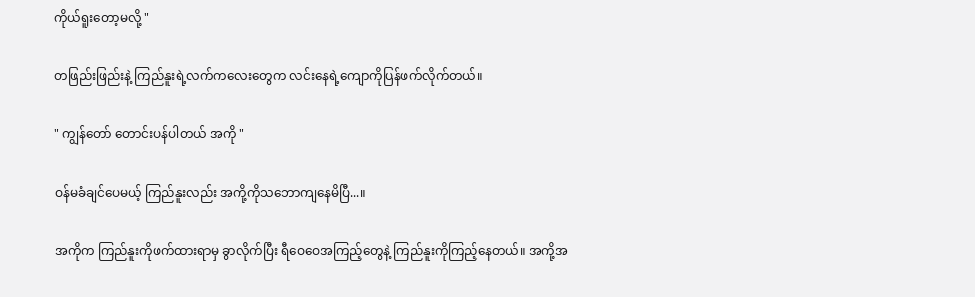ကိုယ်ရူးတော့မလို့ "

တဖြည်းဖြည်းနဲ့ ကြည်နူးရဲ့လက်ကလေးတွေက လင်းနေရဲ့ကျောကိုပြန်ဖက်လိုက်တယ်။

" ကျွန်တော် တောင်းပန်ပါတယ် အကို "

ဝန်မခံချင်ပေမယ့် ကြည်နူးလည်း အကို့ကိုသဘောကျနေမိပြီ...။

အကိုက ကြည်နူးကိုဖက်ထားရာမှ ခွာလိုက်ပြီး ရီဝေဝေအကြည့်တွေနဲ့ ကြည်နူးကိုကြည့်နေတယ်။ အကို့အ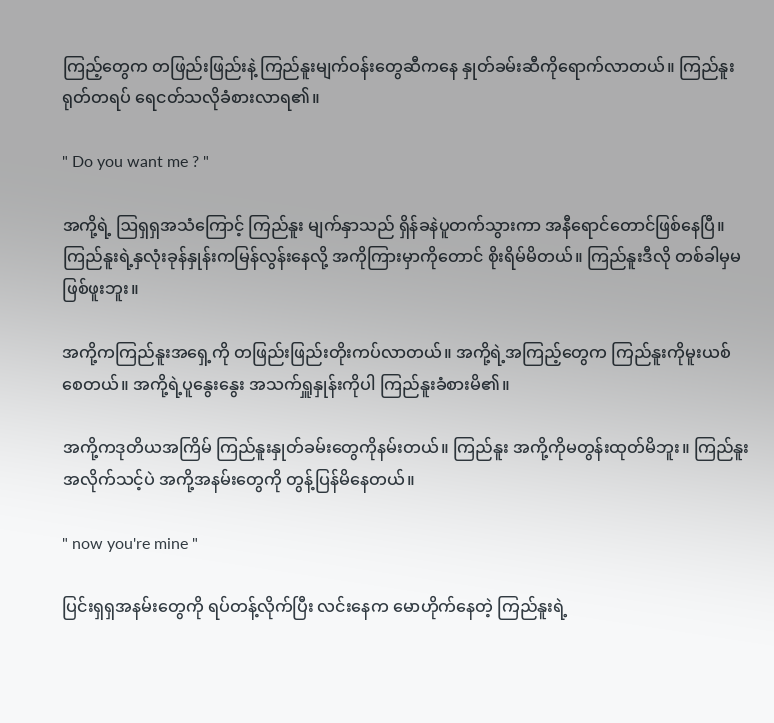ကြည့်တွေက တဖြည်းဖြည်းနဲ့ ကြည်နူးမျက်ဝန်းတွေဆီကနေ နှုတ်ခမ်းဆီကိုရောက်လာတယ်။ ကြည်နူး ရုတ်တရပ် ရေငတ်သလိုခံစားလာရ၏။

" Do you want me ? "

အကို့ရဲ့ ဩရှရှအသံ‌ကြောင့် ကြည်နူး မျက်နှာသည် ရှိန်ခနဲပူတက်သွားကာ အနီရောင်တောင်ဖြစ်နေပြီ။ ကြည်နူးရဲ့နှလုံးခုန်နှုန်းကမြန်လွန်းနေလို့ အကိုကြားမှာကိုတောင် စိုးရိမ်မိတယ်။ ကြည်နူးဒီလို တစ်ခါမှမဖြစ်ဖူးဘူး။

အကို့ကကြည်နူးအရှေ့ကို တဖြည်းဖြည်းတိုးကပ်လာတယ်။ အကို့ရဲ့အကြည့်တွေက ကြည်နူးကိုမူးယစ်စေတယ်။ အကို့ရဲ့ပူနွေးနွေး အသက်ရှူနှုန်းကိုပါ ကြည်နူးခံစားမိ၏။

အကို့ကဒုတိယအကြိမ် ကြည်နူးနှုတ်ခမ်းတွေကိုနမ်းတယ်။ ကြည်နူး အကို့ကိုမတွန်းထုတ်မိဘူး။ ကြည်နူး အလိုက်သင့်ပဲ အကို့အနမ်းတွေကို တွန့်ပြန်မိနေတယ်။

" now you're mine "

ပြင်းရှရှအနမ်းတွေကို ရပ်တန့်လိုက်ပြီး လင်းနေက မောဟိုက်နေတဲ့ ကြည်နူးရဲ့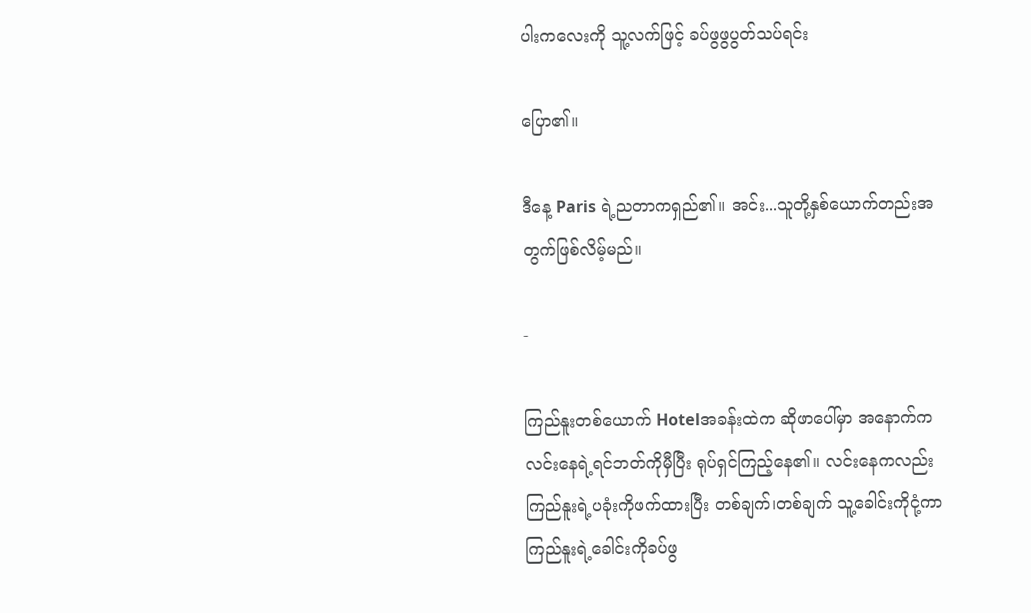ပါးကလေးကို သူ့လက်ဖြင့် ခပ်ဖွဖွပွတ်သပ်ရင်း

ပြော၏။

ဒီနေ့ Paris ရဲ့ညတာကရှည်၏။ အင်း...သူတို့နှစ်ယောက်တည်းအတွက်ဖြစ်လိမ့်မည်။

-

ကြည်နူးတစ်ယောက် Hotelအခန်းထဲက ဆိုဖာပေါ်မှာ အနောက်က လင်းနေရဲ့ရင်ဘတ်ကိုမှီပြီး ရုပ်ရှင်ကြည့်နေ၏။ လင်းနေကလည်း ကြည်နူးရဲ့ပခုံးကိုဖက်ထားပြီး တစ်ချက်၊တစ်ချက် သူ့ခေါင်းကိုငုံ့ကာ ကြည်နူးရဲ့ခေါင်းကိုခပ်ဖွ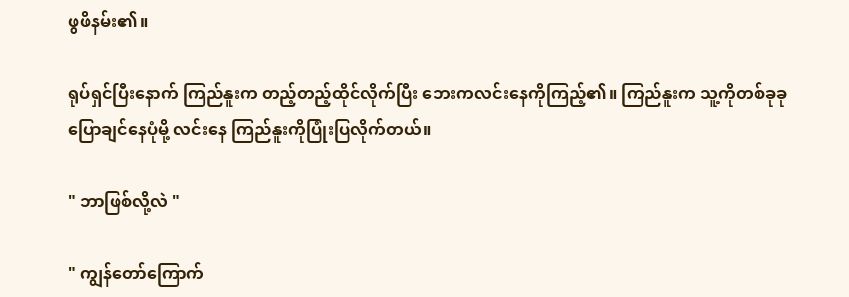ဖွဖိနမ်း၏။

ရုပ်ရှင်ပြီးနောက် ကြည်နူးက တည့်တည့်ထိုင်လိုက်ပြီး ဘေးကလင်းနေကိုကြည့်၏။ ကြည်နူးက သူ့ကိုတစ်ခုခုပြောချင်နေပုံမို့ ‌လင်းနေ ကြည်နူးကိုပြုံးပြလိုက်တယ်။

" ဘာဖြစ်လို့လဲ "

" ကျွန်တော်ကြောက်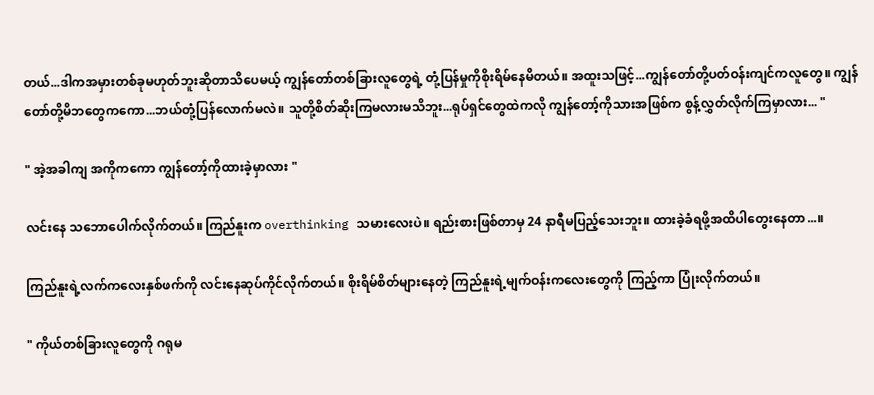တယ်...ဒါကအမှားတစ်ခုမဟုတ်ဘူးဆိုတာသိပေမယ့် ကျွန်တော်တစ်ခြားလူတွေရဲ့ တုံ့ပြန်မှုကိုစိုးရိမ်နေမိတယ်။ အထူးသဖြင့်...ကျွန်တော်တို့ပတ်ဝန်းကျင်ကလူတွေ။ ကျွန်တော်တို့မိဘတွေကကော...ဘယ်တုံ့ပြန်လောက်မလဲ။ သူတို့စိတ်ဆိုးကြမလားမသိဘူး...ရုပ်ရှင်တွေထဲကလို ကျွန်တော့်ကိုသားအဖြစ်က စွန့်လွှတ်လိုက်ကြမှာလား... "

" အဲ့အခါကျ အကိုကကော ကျွန်တော့်ကိုထားခဲ့မှာလား "

လင်းနေ သဘောပေါက်လိုက်တယ်။ ကြည်နူးက overthinking သမားလေးပဲ။ ရည်းစားဖြစ်တာမှ 24 နာရီမပြည့်သေးဘူး။ ထားခဲ့ခံရဖို့အထိပါတွေးနေတာ...။

ကြည်နူးရဲ့လက်ကလေးနှစ်ဖက်ကို လင်းနေဆုပ်ကိုင်လိုက်တယ်။ စိုးရိမ်စိတ်များနေတဲ့ ကြည်နူးရဲ့မျက်ဝန်းကလေးတွေကို ကြည့်ကာ ပြုံးလိုက်တယ်။

" ကိုယ်တစ်ခြားလူတွေကို ဂရုမ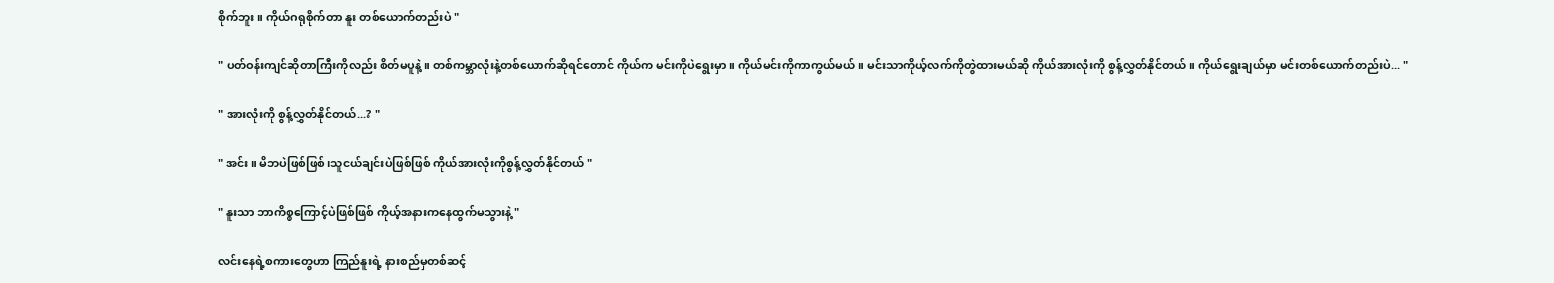စိုက်ဘူး။ ကိုယ်ဂရုစိုက်တာ နူး တစ်ယောက်တည်းပဲ "

" ပတ်ဝန်းကျင်ဆိုတာကြီးကိုလည်း စိတ်မပူနဲ့။ တစ်ကမ္ဘာလုံးနဲ့တစ်ယောက်ဆိုရင်တောင် ကိုယ်က မင်းကိုပဲရွေးမှာ။ ကိုယ်မင်းကိုကာကွယ်မယ်။ မင်းသာကိုယ့်လက်ကိုတွဲထားမယ်ဆို ကိုယ်အားလုံးကို စွန့်လွှတ်နိုင်တယ်။ ကိုယ်ရွေးချယ်မှာ မင်းတစ်ယောက်တည်းပဲ... "

" အားလုံးကို စွန့်လွှတ်နိုင်တယ်...? "

" အင်း။ မိဘပဲဖြစ်ဖြစ်၊သူငယ်ချင်းပဲဖြစ်ဖြစ် ကိုယ်အားလုံးကိုစွန့်လွှတ်နိုင်တယ် "

" နူးသာ ဘာကိစ္စကြောင့်ပဲဖြစ်ဖြစ် ကိုယ့်အနားကနေထွက်မသွားနဲ့ "

လင်းနေရဲ့စကားတွေဟာ ကြည်နူးရဲ့ နားစည်မှတစ်ဆင့်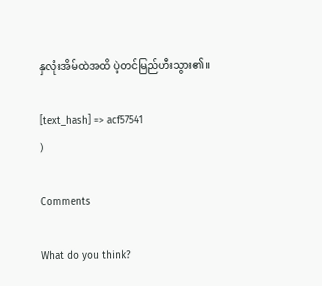နှလုံးအိမ်ထဲအထိ ပဲ့တင်မြည်ဟီးသွား၏။

[text_hash] => acf57541
)

Comments

What do you think?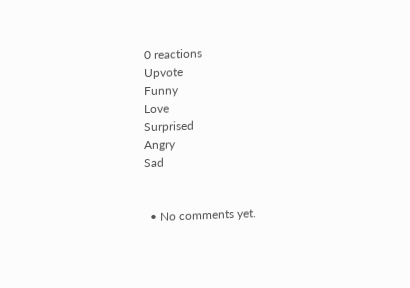0 reactions
Upvote
Funny
Love
Surprised
Angry
Sad


  • No comments yet.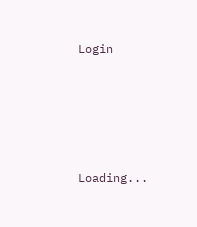Login





Loading...